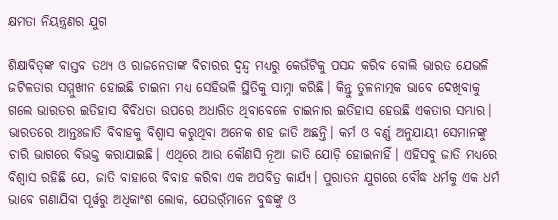କ୍ଷମତା ନିୟନ୍ତ୍ରଣର ଯୁଗ

ଶିକ୍ଷାବିତ୍‌ଙ୍କ ବାସ୍ତବ ତଥ୍ୟ ଓ ରାଜନେତାଙ୍କ ବିଚାରର ଦ୍ୱନ୍ଦ୍ୱ ମଧ୍ୟରୁ କେଉଁଟିକୁ ପସନ୍ଦ କରିବ ବୋଲି ଭାରତ ଯେଭଳି ଜଟିଳତାର ସମ୍ମୁଖୀନ ହୋଇଛି ଚାଇନା ମଧ୍ୟ ସେହିଭଳି ସ୍ଥିତିକୁ ସାମ୍ନା କରିଛି। କିନ୍ତୁ ତୁଳନାତ୍ମକ ଭାବେ ଦେଖିବାକୁ ଗଲେ ଭାରତର ଇତିହାସ ବିବିଧତା ଉପରେ ଅଧାରିତ ଥିବାବେଳେ ଚାଇନାର ଇତିହାସ ହେଉଛି ଏକତାର ସମ୍ଭାର। ଭାରତରେ ଆନ୍ତଃଜାତି ବିବାହକୁ ବିଶ୍ୱାସ କରୁଥିବା ଅନେକ ଶହ ଜାତି ଅଛନ୍ତି। କର୍ମ ଓ ବର୍ଣ୍ଣ ଅନୁଯାୟୀ ସେମାନଙ୍କୁ ଚାରି ଭାଗରେ ବିଭକ୍ତ କରାଯାଇଛି। ଏଥିରେ ଆଉ କୌଣସି ନୂଆ ଜାତି ଯୋଡ଼ି ହୋଇନାହିଁ। ଏହିସବୁ ଜାତି ମଧ୍ୟରେ ବିଶ୍ୱାସ ରହିଛି ଯେ, ଜାତି ବାହାରେ ବିବାହ କରିବା ଏକ ଅପବିତ୍ର କାର୍ଯ୍ୟ। ପୁରାତନ ଯୁଗରେ ବୌଦ୍ଧ ଧର୍ମକୁ ଏକ ଧର୍ମ ଭାବେ ଗଣାଯିବା ପୂର୍ୱରୁ ଅଧିକାଂଶ ଲୋକ, ଯେଉର୍ଁମାନେ ବୁଦ୍ଧଙ୍କୁ ଓ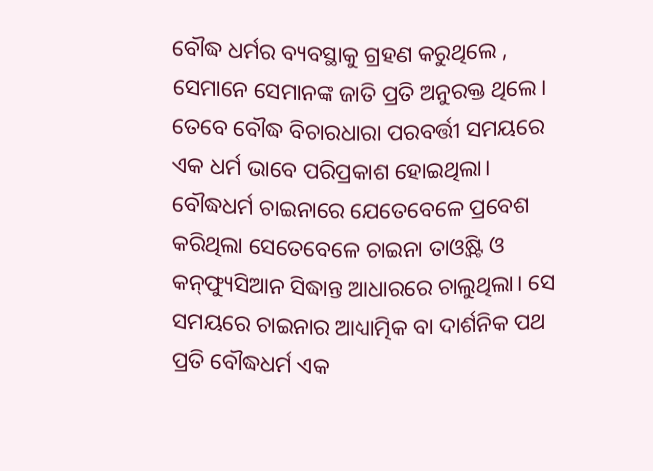ବୌଦ୍ଧ ଧର୍ମର ବ୍ୟବସ୍ଥାକୁ ଗ୍ରହଣ କରୁଥିଲେ , ସେମାନେ ସେମାନଙ୍କ ଜାତି ପ୍ରତି ଅନୁରକ୍ତ ଥିଲେ। ତେବେ ବୌଦ୍ଧ ବିଚାରଧାରା ପରବର୍ତ୍ତୀ ସମୟରେ ଏକ ଧର୍ମ ଭାବେ ପରିପ୍ରକାଶ ହୋଇଥିଲା।
ବୌଦ୍ଧଧର୍ମ ଚାଇନାରେ ଯେତେବେଳେ ପ୍ରବେଶ କରିଥିଲା ସେତେବେଳେ ଚାଇନା ତାଓ୍ୱିଷ୍ଟ ଓ କନ୍‌ଫ୍ୟୁସିଆନ ସିଦ୍ଧାନ୍ତ ଆଧାରରେ ଚାଲୁଥିଲା। ସେ ସମୟରେ ଚାଇନାର ଆଧ୍ୟାତ୍ମିକ ବା ଦାର୍ଶନିକ ପଥ ପ୍ରତି ବୌଦ୍ଧଧର୍ମ ଏକ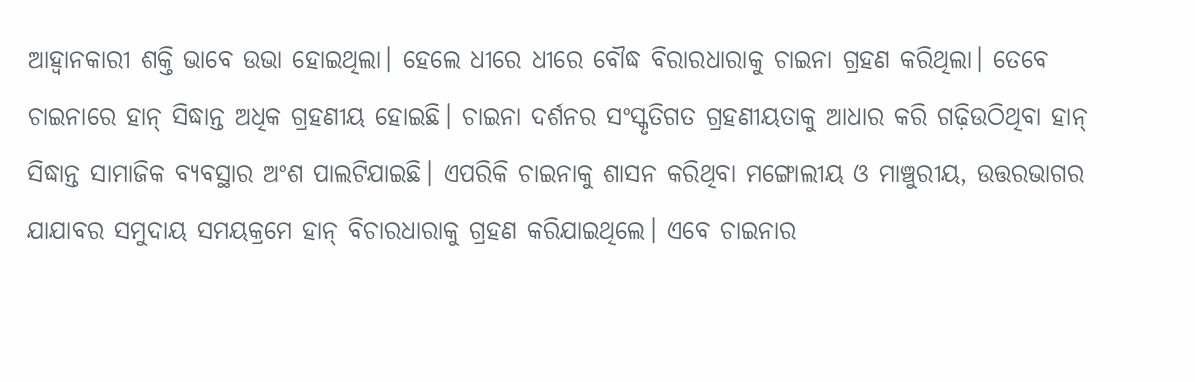ଆହ୍ୱାନକାରୀ ଶକ୍ତି ଭାବେ ଉଭା ହୋଇଥିଲା। ହେଲେ ଧୀରେ ଧୀରେ ବୌଦ୍ଧ ବିରାରଧାରାକୁ ଚାଇନା ଗ୍ରହଣ କରିଥିଲା। ତେବେ ଚାଇନାରେ ହାନ୍‌ ସିଦ୍ଧାନ୍ତ ଅଧିକ ଗ୍ରହଣୀୟ ହୋଇଛି। ଚାଇନା ଦର୍ଶନର ସଂସ୍କୃତିଗତ ଗ୍ରହଣୀୟତାକୁ ଆଧାର କରି ଗଢ଼ିଉଠିଥିବା ହାନ୍‌ ସିଦ୍ଧାନ୍ତ ସାମାଜିକ ବ୍ୟବସ୍ଥାର ଅଂଶ ପାଲଟିଯାଇଛି। ଏପରିକି ଚାଇନାକୁ ଶାସନ କରିଥିବା ମଙ୍ଗୋଲୀୟ ଓ ମାଞ୍ଚୁରୀୟ, ଉତ୍ତରଭାଗର ଯାଯାବର ସମୁଦାୟ ସମୟକ୍ରମେ ହାନ୍‌ ବିଚାରଧାରାକୁ ଗ୍ରହଣ କରିଯାଇଥିଲେ। ଏବେ ଚାଇନାର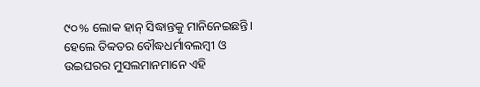୯୦% ଲୋକ ହାନ୍‌ ସିଦ୍ଧାନ୍ତକୁ ମାନିନେଇଛନ୍ତି। ହେଲେ ତିବ୍ୱତର ବୌଦ୍ଧଧର୍ମାବଲମ୍ୱୀ ଓ ଉଇଘରର ମୁସଲମାନମାନେ ଏହି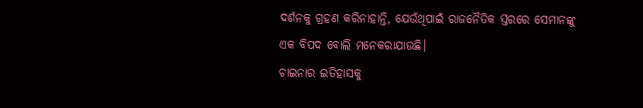ଦର୍ଶନକୁ ଗ୍ରହଣ କରିନାହାନ୍ତି, ଯେଉଁଥିପାଇଁ ରାଜନୈତିକ ସ୍ତରରେ ସେମାନଙ୍କୁ ଏକ ବିପଦ ବୋଲି ମନେକରାଯାଉଛି।
ଚାଇନାର ଇତିହାସକୁ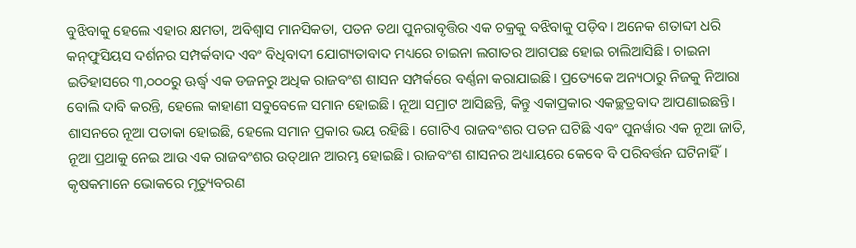ବୁଝିବାକୁ ହେଲେ ଏହାର କ୍ଷମତା, ଅବିଶ୍ୱାସ ମାନସିକତା, ପତନ ତଥା ପୁନରାବୃତ୍ତିର ଏକ ଚକ୍ରକୁ ବଝିବାକୁ ପଡ଼ିବ। ଅନେକ ଶତାବ୍ଦୀ ଧରି କନ୍‌ଫୁସିୟସ ଦର୍ଶନର ସମ୍ପର୍କବାଦ ଏବଂ ବିଧିବାଦୀ ଯୋଗ୍ୟତାବାଦ ମଧ୍ୟରେ ଚାଇନା ଲଗାତର ଆଗପଛ ହୋଇ ଚାଲିଆସିଛି। ଚାଇନା ଇତିହାସରେ ୩,୦୦୦ରୁ ଊର୍ଦ୍ଧ୍ୱ ଏକ ଡଜନରୁ ଅଧିକ ରାଜବଂଶ ଶାସନ ସମ୍ପର୍କରେ ବର୍ଣ୍ଣନା କରାଯାଇଛି। ପ୍ରତ୍ୟେକେ ଅନ୍ୟଠାରୁ ନିଜକୁ ନିଆରା ବୋଲି ଦାବି କରନ୍ତି, ହେଲେ କାହାଣୀ ସବୁବେଳେ ସମାନ ହୋଇଛି। ନୂଆ ସମ୍ରାଟ ଆସିଛନ୍ତି, କିନ୍ତୁ ଏକାପ୍ରକାର ଏକଚ୍ଛତ୍ରବାଦ ଆପଣାଇଛନ୍ତି। ଶାସନରେ ନୂଆ ପତାକା ହୋଇଛି, ହେଲେ ସମାନ ପ୍ରକାର ଭୟ ରହିଛି। ଗୋଟିଏ ରାଜବଂଶର ପତନ ଘଟିଛି ଏବଂ ପୁନର୍ୱାର ଏକ ନୂଆ ଜାତି, ନୂଆ ପ୍ରଥାକୁ ନେଇ ଆଉ ଏକ ରାଜବଂଶର ଉତ୍‌ଥାନ ଆରମ୍ଭ ହୋଇଛି। ରାଜବଂଶ ଶାସନର ଅଧ୍ୟାୟରେ କେବେ ବି ପରିବର୍ତ୍ତନ ଘଟିନାହିଁ। କୃଷକମାନେ ଭୋକରେ ମୃତ୍ୟୁବରଣ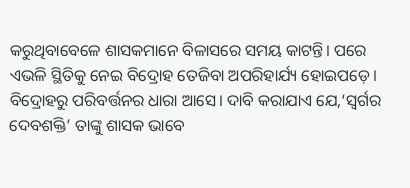କରୁଥିବାବେଳେ ଶାସକମାନେ ବିଳାସରେ ସମୟ କାଟନ୍ତି। ପରେ ଏଭଳି ସ୍ଥିତିକୁ ନେଇ ବିଦ୍ରୋହ ତେଜିବା ଅପରିହାର୍ଯ୍ୟ ହୋଇପଡ଼େ। ବିଦ୍ରୋହରୁ ପରିବର୍ତ୍ତନର ଧାରା ଆସେ। ଦାବି କରାଯାଏ ଯେ,‘ସ୍ୱର୍ଗର ଦେବଶକ୍ତି’ ତାଙ୍କୁ ଶାସକ ଭାବେ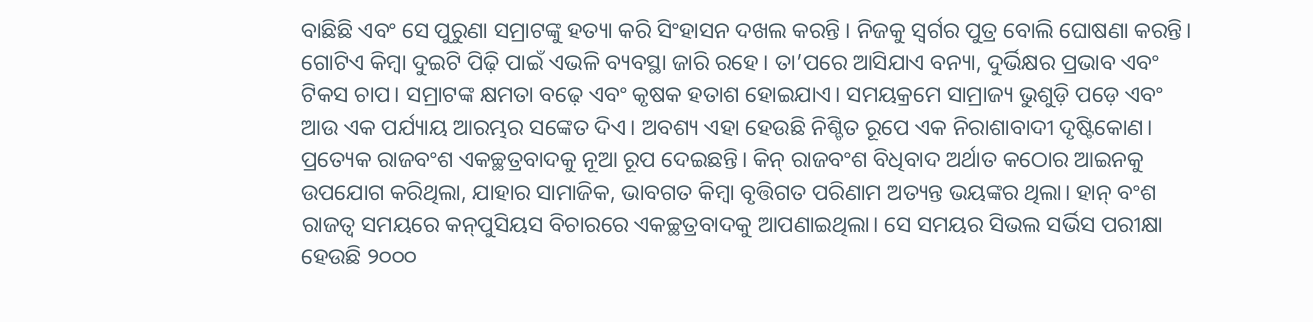ବାଛିଛି ଏବଂ ସେ ପୁରୁଣା ସମ୍ରାଟଙ୍କୁ ହତ୍ୟା କରି ସିଂହାସନ ଦଖଲ କରନ୍ତି । ନିଜକୁ ସ୍ୱର୍ଗର ପୁତ୍ର ବୋଲି ଘୋଷଣା କରନ୍ତି। ଗୋଟିଏ କିମ୍ୱା ଦୁଇଟି ପିଢ଼ି ପାଇଁ ଏଭଳି ବ୍ୟବସ୍ଥା ଜାରି ରହେ। ତା’ପରେ ଆସିଯାଏ ବନ୍ୟା, ଦୁର୍ଭିକ୍ଷର ପ୍ରଭାବ ଏବଂ ଟିକସ ଚାପ। ସମ୍ରାଟଙ୍କ କ୍ଷମତା ବଢ଼େ ଏବଂ କୃଷକ ହତାଶ ହୋଇଯାଏ। ସମୟକ୍ରମେ ସାମ୍ରାଜ୍ୟ ଭୁଶୁଡ଼ି ପଡ଼େ ଏବଂ ଆଉ ଏକ ପର୍ଯ୍ୟାୟ ଆରମ୍ଭର ସଙ୍କେତ ଦିଏ। ଅବଶ୍ୟ ଏହା ହେଉଛି ନିଶ୍ଚିତ ରୂପେ ଏକ ନିରାଶାବାଦୀ ଦୃଷ୍ଟିକୋଣ।
ପ୍ରତ୍ୟେକ ରାଜବଂଶ ଏକଚ୍ଛତ୍ରବାଦକୁ ନୂଆ ରୂପ ଦେଇଛନ୍ତି। କିନ୍‌ ରାଜବଂଶ ବିଧିବାଦ ଅର୍ଥାତ କଠୋର ଆଇନକୁ ଉପଯୋଗ କରିଥିଲା, ଯାହାର ସାମାଜିକ, ଭାବଗତ କିମ୍ୱା ବୃତ୍ତିଗତ ପରିଣାମ ଅତ୍ୟନ୍ତ ଭୟଙ୍କର ଥିଲା। ହାନ୍‌ ବଂଶ ରାଜତ୍ୱ ସମୟରେ କନ୍‌ପୁସିୟସ ବିଚାରରେ ଏକଚ୍ଛତ୍ରବାଦକୁ ଆପଣାଇଥିଲା। ସେ ସମୟର ସିଭଲ ସର୍ଭିସ ପରୀକ୍ଷା ହେଉଛି ୨୦୦୦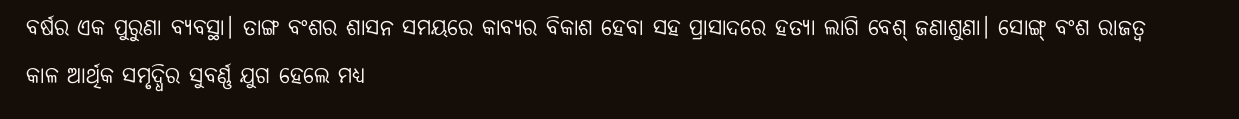ବର୍ଷର ଏକ ପୁରୁଣା ବ୍ୟବସ୍ଥା। ତାଙ୍ଗ ବଂଶର ଶାସନ ସମୟରେ କାବ୍ୟର ବିକାଶ ହେବା ସହ ପ୍ରାସାଦରେ ହତ୍ୟା ଲାଗି ବେଶ୍‌ ଜଣାଶୁଣା। ସୋଙ୍ଗ୍‌ ବଂଶ ରାଜତ୍ୱ କାଳ ଆର୍ଥିକ ସମୃଦ୍ଧିର ସୁବର୍ଣ୍ଣ ଯୁଗ ହେଲେ ମଧ୍ୟ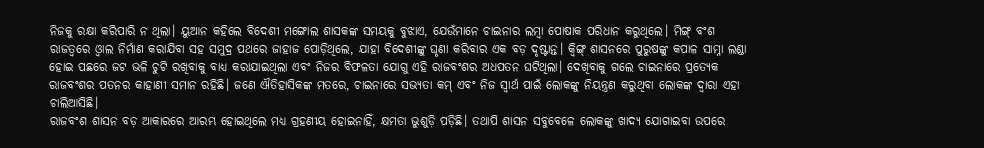ନିଜକୁ ରକ୍ଷା କରିପାରି ନ ଥିଲା। ୟୁଆନ କହିଲେ ବିଦେଶୀ ମଙ୍ଗୋଲ ଶାସକଙ୍କ ସମୟକୁ ବୁଝାଏ, ଯେଉଁମାନେ ଚାଇନାର ଲମ୍ୱା ପୋଷାକ ପରିଧାନ କରୁଥିଲେ। ମିଙ୍ଗ୍‌ ବଂଶ ରାଜତ୍ୱରେ ଓ୍ୱାଲ ନିର୍ମାଣ କରାଯିବା ସହ ସମୁଦ୍ର ପଥରେ ଜାହାଜ ପୋଡ଼ିଥିଲେ, ଯାହା ବିଦେଶୀଙ୍କୁ ଘୃଣା କରିବାର ଏକ ବଡ଼ ଦୃଷ୍ଟାନ୍ତ। କ୍ୱିଙ୍ଗ୍‌ ଶାସନରେ ପୁରୁଷଙ୍କୁ କପାଳ ସାମ୍ନା ଲଣ୍ଡା ହୋଇ ପଛରେ ଜଟ ଭଳି ଚୁଟି ରଖିବାକୁ ବାଧ୍ୟ କରାଯାଇଥିଲା ଏବଂ ନିଜର ବିଫଳତା ଯୋଗୁ ଏହି ରାଜବଂଶର ଅଧପତନ ଘଟିଥିଲା। ଦେଖିବାକୁ ଗଲେ ଚାଇନାରେ ପ୍ରତ୍ୟେକ ରାଜବଂଶର ପତନର କାହାଣୀ ସମାନ ରହିଛି। ଜଣେ ଐତିହାସିକଙ୍କ ମତରେ, ଚାଇନାରେ ସଭ୍ୟତା କମ୍‌ ଏବଂ ନିଜ ସ୍ୱାର୍ଥ ପାଇଁ ଲୋକଙ୍କୁ ନିୟନ୍ତ୍ରଣ କରୁଥିବା ଲୋକଙ୍କ ଦ୍ୱାରା ଏହା ଚାଲିଆସିଛି।
ରାଜବଂଶ ଶାସନ ବଡ଼ ଆକାରରେ ଆରମ୍ଭ ହୋଇଥିଲେ ମଧ୍ୟ ଗ୍ରହଣୀୟ ହୋଇନାହିଁ, କ୍ଷମତା ଭୁଶୁଡ଼ି ପଡ଼ିଛି। ତଥାପି ଶାସନ ସବୁବେଳେ ଲୋକଙ୍କୁ ଖାଦ୍ୟ ଯୋଗାଇବା ଉପରେ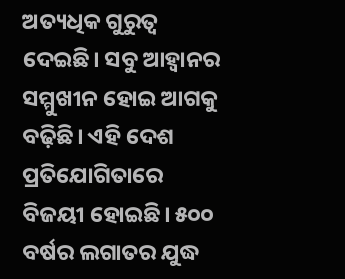ଅତ୍ୟଧିକ ଗୁରୁତ୍ୱ ଦେଇଛି। ସବୁ ଆହ୍ୱାନର ସମ୍ମୁଖୀନ ହୋଇ ଆଗକୁ ବଢ଼ିଛି। ଏହି ଦେଶ ପ୍ରତିଯୋଗିତାରେ ବିଜୟୀ ହୋଇଛି। ୫୦୦ ବର୍ଷର ଲଗାତର ଯୁଦ୍ଧ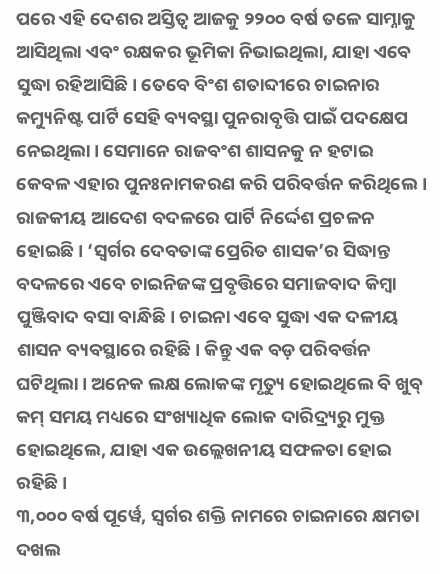ପରେ ଏହି ଦେଶର ଅସ୍ତିତ୍ୱ ଆଜକୁ ୨୨୦୦ ବର୍ଷ ତଳେ ସାମ୍ନାକୁ ଆସିଥିଲା ଏବଂ ରକ୍ଷକର ଭୂମିକା ନିଭାଇଥିଲା, ଯାହା ଏବେ ସୁଦ୍ଧା ରହିଆସିଛି। ତେବେ ବିଂଶ ଶତାବ୍ଦୀରେ ଚାଇନାର କମ୍ୟୁନିଷ୍ଟ ପାର୍ଟି ସେହି ବ୍ୟବସ୍ଥା ପୁନରାବୃତ୍ତି ପାଇଁ ପଦକ୍ଷେପ ନେଇଥିଲା। ସେମାନେ ରାଜବଂଶ ଶାସନକୁ ନ ହଟାଇ କେବଳ ଏହାର ପୁନଃନାମକରଣ କରି ପରିବର୍ତ୍ତନ କରିଥିଲେ। ରାଜକୀୟ ଆଦେଶ ବଦଳରେ ପାର୍ଟି ନିର୍ଦ୍ଦେଶ ପ୍ରଚଳନ ହୋଇଛି। ‘ସ୍ୱର୍ଗର ଦେବତାଙ୍କ ପ୍ରେରିତ ଶାସକ’ର ସିଦ୍ଧାନ୍ତ ବଦଳରେ ଏବେ ଚାଇନିଜଙ୍କ ପ୍ରବୃତ୍ତିରେ ସମାଜବାଦ କିମ୍ୱା ପୁଞ୍ଜିବାଦ ବସା ବାନ୍ଧିଛି। ଚାଇନା ଏବେ ସୁଦ୍ଧା ଏକ ଦଳୀୟ ଶାସନ ବ୍ୟବସ୍ଥାରେ ରହିଛି। କିନ୍ତୁ ଏକ ବଡ଼ ପରିବର୍ତ୍ତନ ଘଟିଥିଲା। ଅନେକ ଲକ୍ଷ ଲୋକଙ୍କ ମୃତ୍ୟୁ ହୋଇଥିଲେ ବି ଖୁବ୍‌ କମ୍‌ ସମୟ ମଧ୍ୟରେ ସଂଖ୍ୟାଧିକ ଲୋକ ଦାରିଦ୍ର୍ୟରୁ ମୁକ୍ତ ହୋଇଥିଲେ, ଯାହା ଏକ ଉଲ୍ଲେଖନୀୟ ସଫଳତା ହୋଇ ରହିଛି।
୩,୦୦୦ ବର୍ଷ ପୂର୍ୱେ, ସ୍ୱର୍ଗର ଶକ୍ତି ନାମରେ ଚାଇନାରେ କ୍ଷମତା ଦଖଲ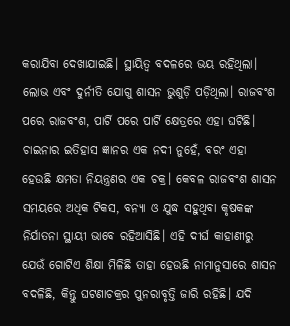କରାଯିବା ଦେଖାଯାଇଛି। ସ୍ଥାୟିତ୍ୱ ବଦଳରେ ଭୟ ରହିଥିଲା। ଲୋଭ ଏବଂ ଦୁର୍ନୀତି ଯୋଗୁ ଶାସନ ଭୁଶୁଡ଼ି ପଡ଼ିଥିଲା। ରାଜବଂଶ ପରେ ରାଜବଂଶ, ପାର୍ଟି ପରେ ପାର୍ଟି କ୍ଷେତ୍ରରେ ଏହା ଘଟିଛି। ଚାଇନାର ଇତିହାସ ଜ୍ଞାନର ଏକ ନଦୀ ନୁହେଁ, ବରଂ ଏହା ହେଉଛି କ୍ଷମତା ନିୟନ୍ତ୍ରଣର ଏକ ଚକ୍ର। କେବଳ ରାଜବଂଶ ଶାସନ ସମୟରେ ଅଧିକ ଟିକସ, ବନ୍ୟା ଓ ଯୁଦ୍ଧ ସହୁଥିବା କୃଷକଙ୍କ ନିର୍ଯାତନା ସ୍ଥାୟୀ ଭାବେ ରହିଆସିଛି। ଏହି ଦୀର୍ଘ କାହାଣୀରୁ ଯେଉଁ ଗୋଟିଏ ଶିକ୍ଷା ମିଳିଛି ତାହା ହେଉଛି ନାମାନୁସାରେ ଶାସନ ବଦଳିଛି, କିନ୍ତୁ ଘଟଣାଚକ୍ରର ପୁନରାବୃତ୍ତି ଜାରି ରହିଛି। ଯଦି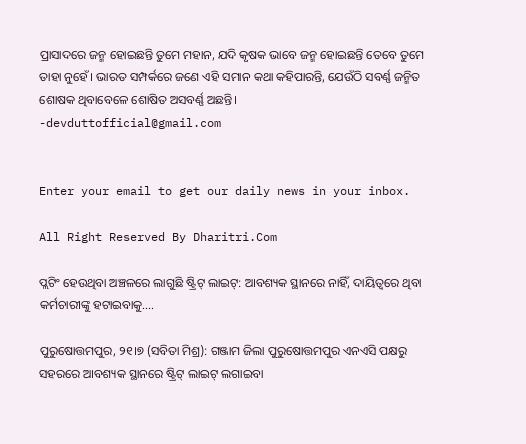ପ୍ରାସାଦରେ ଜନ୍ମ ହୋଇଛନ୍ତି ତୁମେ ମହାନ, ଯଦି କୃଷକ ଭାବେ ଜନ୍ମ ହୋଇଛନ୍ତି ତେବେ ତୁମେ ତାହା ନୁହେଁ। ଭାରତ ସମ୍ପର୍କରେ ଜଣେ ଏହି ସମାନ କଥା କହିପାରନ୍ତି, ଯେଉଁଠି ସବର୍ଣ୍ଣ ଜନ୍ମିତ ଶୋଷକ ଥିବାବେଳେ ଶୋଷିତ ଅସବର୍ଣ୍ଣ ଅଛନ୍ତି।
-devduttofficial@gmail.com


Enter your email to get our daily news in your inbox.

All Right Reserved By Dharitri.Com

ପ୍ଲଟିଂ ହେଉଥିବା ଅଞ୍ଚଳରେ ଲାଗୁଛି ଷ୍ଟ୍ରିଟ୍ ଲାଇଟ୍‌: ଆବଶ୍ୟକ ସ୍ଥାନରେ ନାହିଁ, ଦାୟିତ୍ୱରେ ଥିବା କର୍ମଚାରୀଙ୍କୁ ହଟାଇବାକୁ….

ପୁରୁଷୋତ୍ତମପୁର, ୨୧।୭ (ସବିତା ମିଶ୍ର): ଗଞ୍ଜାମ ଜିଲା ପୁରୁଷୋତ୍ତମପୁର ଏନଏସି ପକ୍ଷରୁ ସହରରେ ଆବଶ୍ୟକ ସ୍ଥାନରେ ଷ୍ଟ୍ରିଟ୍ ଲାଇଟ୍ ଲଗାଇବା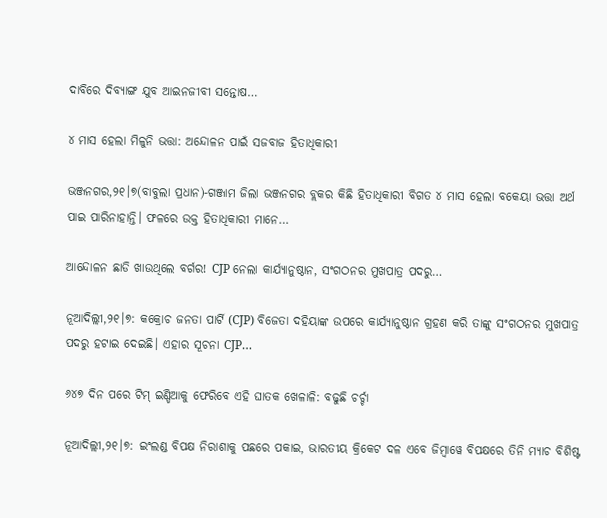ଦାବିରେ ଦିବ୍ୟାଙ୍ଗ ଯୁବ ଆଇନଜୀବୀ ସନ୍ତୋଷ…

୪ ମାସ ହେଲା ମିଳୁନି ଭତ୍ତା: ଅନ୍ଦୋଳନ ପାଇଁ ସଜବାଜ ହିତାଧିକାରୀ

ଭଞ୍ଜନଗର,୨୧।୭(ବାବୁଲା ପ୍ରଧାନ)-ଗଞ୍ଜାମ ଜିଲା ଭଞ୍ଜନଗର ବ୍ଲକର କିଛି ହିତାଧିକାରୀ ବିଗତ ୪ ମାସ ହେଲା ବକେୟା ଭତ୍ତା ଅର୍ଥ ପାଇ ପାରିନାହାନ୍ତି। ଫଳରେ ଉକ୍ତ ହିତାଧିକାରୀ ମାନେ…

ଆନ୍ଦୋଳନ ଛାଡି ଖାଉଥିଲେ ବର୍ଗର! CJP ନେଲା କାର୍ଯ୍ୟାନୁଷ୍ଠାନ, ସଂଗଠନର ମୁଖପାତ୍ର ପଦରୁ…

ନୂଆଦିଲ୍ଲୀ,୨୧।୭: କକ୍ରୋଚ ଜନତା ପାର୍ଟି (CJP) ବିଜେତା ଦହିୟାଙ୍କ ଉପରେ କାର୍ଯ୍ୟାନୁଷ୍ଠାନ ଗ୍ରହଣ କରି ତାଙ୍କୁ ସଂଗଠନର ମୁଖପାତ୍ର ପଦରୁ ହଟାଇ ଦେଇଛି। ଏହାର ସୂଚନା CJP…

୬୪୭ ଦିନ ପରେ ଟିମ୍‌ ଇଣ୍ଡିଆକୁ ଫେରିବେ ଏହି ଘାତକ ଖେଳାଳି: ବଢୁଛି ଚର୍ଚ୍ଚା

ନୂଆଦିଲ୍ଲୀ,୨୧।୭: ଇଂଲଣ୍ଡ ବିପକ୍ଷ ନିରାଶାକୁ ପଛରେ ପକାଇ, ଭାରତୀୟ କ୍ରିକେଟ ଦଳ ଏବେ ଜିମ୍ବାୱେ ବିପକ୍ଷରେ ତିନି ମ୍ୟାଚ ବିଶିଷ୍ଟ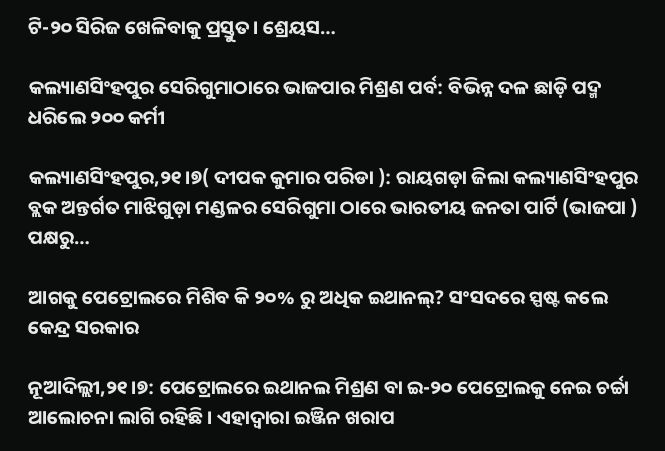ଟି-୨୦ ସିରିଜ ଖେଳିବାକୁ ପ୍ରସ୍ତୁତ। ଶ୍ରେୟସ…

କଲ୍ୟାଣସିଂହପୁର ସେରିଗୁମାଠାରେ ଭାଜପାର ମିଶ୍ରଣ ପର୍ବ: ବିଭିନ୍ନ ଦଳ ଛାଡ଼ି ପଦ୍ମ ଧରିଲେ ୨୦୦ କର୍ମୀ

କଲ୍ୟାଣସିଂହପୁର,୨୧।୭( ଦୀପକ କୁମାର ପରିଡା ): ରାୟଗଡ଼ା ଜିଲା କଲ୍ୟାଣସିଂହପୁର ବ୍ଲକ ଅନ୍ତର୍ଗତ ମାଝିଗୁଡ଼ା ମଣ୍ଡଳର ସେରିଗୁମା ଠାରେ ଭାରତୀୟ ଜନତା ପାର୍ଟି (ଭାଜପା ) ପକ୍ଷରୁ…

ଆଗକୁ ପେଟ୍ରୋଲରେ ମିଶିବ କି ୨୦% ରୁ ଅଧିକ ଇଥାନଲ୍? ସଂସଦରେ ସ୍ପଷ୍ଟ କଲେ କେନ୍ଦ୍ର ସରକାର

ନୂଆଦିଲ୍ଲୀ,୨୧।୭: ପେଟ୍ରୋଲରେ ଇଥାନଲ ମିଶ୍ରଣ ବା ଇ-୨୦ ପେଟ୍ରୋଲକୁ ନେଇ ଚର୍ଚ୍ଚା ଆଲୋଚନା ଲାଗି ରହିଛି । ଏହାଦ୍ୱାରା ଇଞ୍ଜିନ ଖରାପ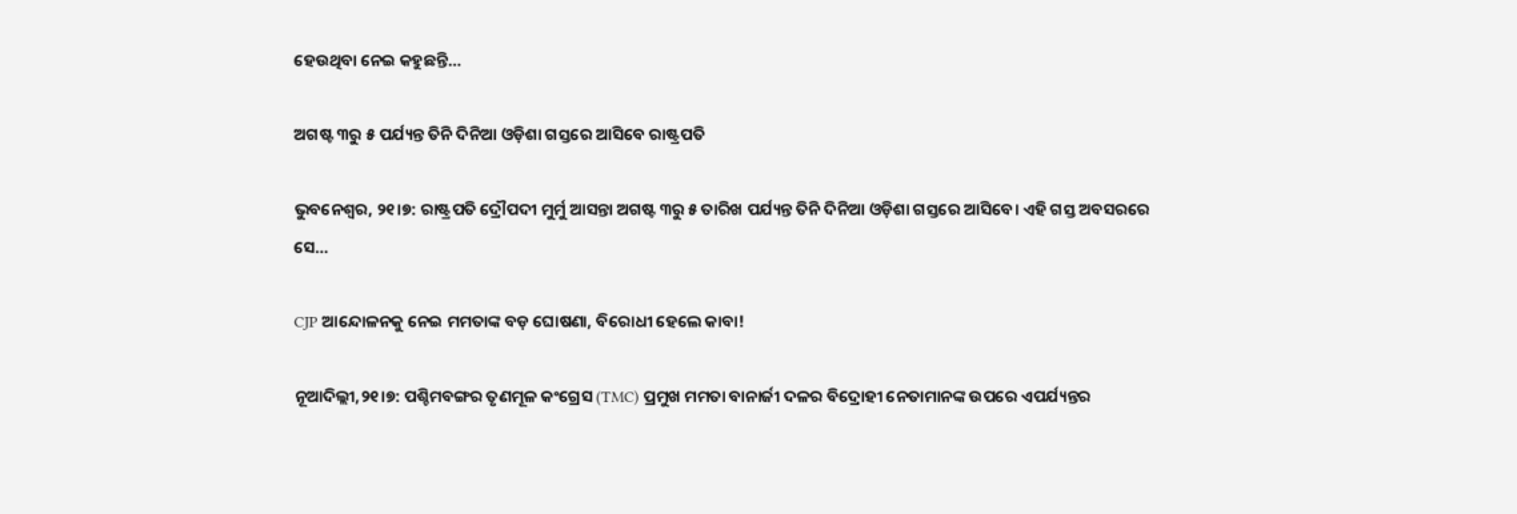ହେଉଥିବା ନେଇ କହୁଛନ୍ତି…

ଅଗଷ୍ଟ ୩ରୁ ୫ ପର୍ଯ୍ୟନ୍ତ ତିନି ଦିନିଆ ଓଡ଼ିଶା ଗସ୍ତରେ ଆସିବେ ରାଷ୍ଟ୍ରପତି

ଭୁବନେଶ୍ୱର, ୨୧।୭: ରାଷ୍ଟ୍ରପତି ଦ୍ରୌପଦୀ ମୁର୍ମୁ ଆସନ୍ତା ଅଗଷ୍ଟ ୩ରୁ ୫ ତାରିଖ ପର୍ଯ୍ୟନ୍ତ ତିନି ଦିନିଆ ଓଡ଼ିଶା ଗସ୍ତରେ ଆସିବେ। ଏହି ଗସ୍ତ ଅବସରରେ ସେ…

CJP ଆନ୍ଦୋଳନକୁ ନେଇ ମମତାଙ୍କ ବଡ଼ ଘୋଷଣା, ବିରୋଧୀ ହେଲେ କାବା!

ନୂଆଦିଲ୍ଲୀ,୨୧।୭: ପଶ୍ଚିମବଙ୍ଗର ତୃଣମୂଳ କଂଗ୍ରେସ (TMC) ପ୍ରମୁଖ ମମତା ବାନାର୍ଜୀ ଦଳର ବିଦ୍ରୋହୀ ନେତାମାନଙ୍କ ଉପରେ ଏପର୍ଯ୍ୟନ୍ତର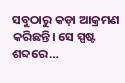ସବୁଠାରୁ କଡ଼ା ଆକ୍ରମଣ କରିଛନ୍ତି। ସେ ସ୍ପଷ୍ଟ ଶବ୍ଦରେ…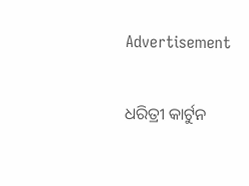Advertisement

ଧରିତ୍ରୀ କାର୍ଟୁନ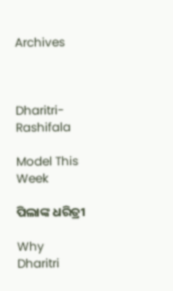Archives



Dharitri-Rashifala

Model This Week

ପିଲାଙ୍କ ଧରିତ୍ରୀ

Why Dharitri